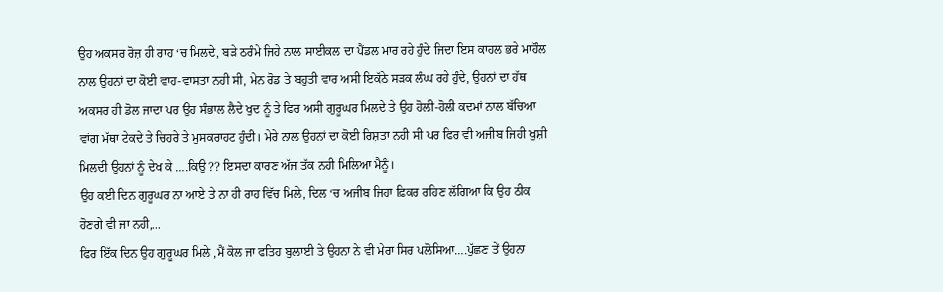ਉਹ ਅਕਸਰ ਰੋਜ਼ ਹੀ ਰਾਹ ‘ਚ ਮਿਲਦੇ, ਬੜੇ ਠਰੰਮੇ ਜਿਹੇ ਨਾਲ ਸਾਈਕਲ ਦਾ ਪੈਂਡਲ ਮਾਰ ਰਹੇ ਹੁੰਦੇ ਜਿਦਾ ਇਸ ਕਾਹਲ ਭਰੇ ਮਾਹੌਲ ਨਾਲ ਉਹਨਾਂ ਦਾ ਕੋਈ ਵਾਹ-ਵਾਸਤਾ ਨਹੀ ਸੀ, ਮੇਨ ਰੋਡ ਤੇ ਬਹੁਤੀ ਵਾਰ ਅਸੀ ਇਕੱਠੇ ਸੜਕ ਲੰਘ ਰਹੇ ਹੁੰਦੇ, ਉਹਨਾਂ ਦਾ ਹੱਥ ਅਕਸਰ ਹੀ ਡੋਲ ਜਾਦਾ ਪਰ ਉਹ ਸੰਭਾਲ ਲੈਦੇ ਖੁਦ ਨੂੰ ਤੇ ਫਿਰ ਅਸੀ ਗੁਰੂਘਰ ਮਿਲਦੇ ਤੇ ਉਹ ਹੋਲੀ-ਹੋਲੀ ਕਦਮਾਂ ਨਾਲ ਬੱਚਿਆ ਵਾਂਗ ਮੱਥਾ ਟੇਕਦੇ ਤੇ ਚਿਹਰੇ ਤੇ ਮੁਸਕਰਾਹਟ ਹੁੰਦੀ। ਮੇਰੇ ਨਾਲ ਉਹਨਾਂ ਦਾ ਕੋਈ ਰਿਸ਼ਤਾ ਨਹੀ ਸੀ ਪਰ ਫਿਰ ਵੀ ਅਜੀਬ ਜਿਹੀ ਖੁਸ਼ੀ ਮਿਲਦੀ ਉਹਨਾਂ ਨੂੰ ਦੇਖ ਕੇ ….ਕਿਉ ?? ਇਸਦਾ ਕਾਰਣ ਅੱਜ ਤੱਕ ਨਹੀ ਮਿਲਿਆ ਮੈਨੂੰ।
ਉਹ ਕਈ ਦਿਨ ਗੁਰੂਘਰ ਨਾ ਆਏ ਤੇ ਨਾ ਹੀ ਰਾਹ ਵਿੱਚ ਮਿਲੇ, ਦਿਲ ‘ਚ ਅਜੀਬ ਜਿਹਾ ਫ਼ਿਕਰ ਰਹਿਣ ਲੱਗਿਆ ਕਿ ਉਹ ਠੀਕ ਹੋਣਗੇ ਵੀ ਜਾ ਨਹੀ,...
ਫਿਰ ਇੱਕ ਦਿਨ ਉਹ ਗੁਰੂਘਰ ਮਿਲੇ ,ਮੈਂ ਕੋਲ ਜਾ ਫਤਿਹ ਬੁਲਾਈ ਤੇ ਉਹਨਾ ਨੇ ਵੀ ਮੇਰਾ ਸਿਰ ਪਲੋਸਿਆ….ਪੁੱਛਣ ਤੇਂ ਉਹਨਾ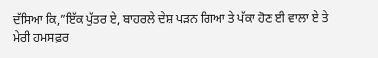ਦੱਸਿਆ ਕਿ,”ਇੱਕ ਪੁੱਤਰ ਏ, ਬਾਹਰਲੇ ਦੇਸ਼ ਪੜਨ ਗਿਆ ਤੇ ਪੱਕਾ ਹੋਣ ਈ ਵਾਲਾ ਏ ਤੇ ਮੇਰੀ ਹਮਸਫ਼ਰ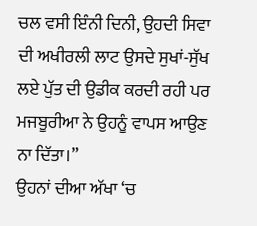ਚਲ ਵਸੀ ਇੰਨੀ ਦਿਨੀ, ਉਹਦੀ ਸਿਵਾ ਦੀ ਅਖੀਰਲੀ ਲਾਟ ਉਸਦੇ ਸੁਖਾਂ-ਸੁੱਖ ਲਏ ਪੁੱਤ ਦੀ ਉਡੀਕ ਕਰਦੀ ਰਹੀ ਪਰ ਮਜਬੂਰੀਆ ਨੇ ਉਹਨੂੰ ਵਾਪਸ ਆਉਣ ਨਾ ਦਿੱਤਾ।”
ਉਹਨਾਂ ਦੀਆ ਅੱਖਾ ‘ਚ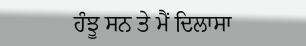ਹੰਝੂ ਸਨ ਤੇ ਮੈਂ ਦਿਲਾਸਾ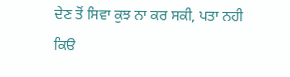ਦੇਣ ਤੋਂ ਸਿਵਾ ਕੁਝ ਨਾ ਕਰ ਸਕੀ, ਪਤਾ ਨਹੀ ਕਿੳ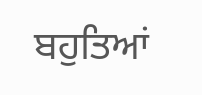ਬਹੁਤਿਆਂ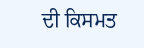ਦੀ ਕਿਸਮਤ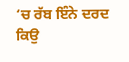‘ਚ ਰੱਬ ਇੰਨੇ ਦਰਦ ਕਿਉ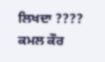ਲਿਖਦਾ ????
ਕਮਲ ਕੌਰ